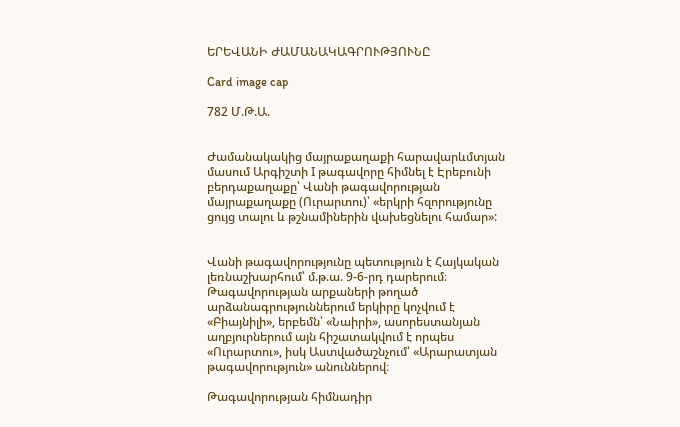ԵՐԵՎԱՆԻ ԺԱՄԱՆԱԿԱԳՐՈՒԹՅՈՒՆԸ

Card image cap

782 Մ.Թ.Ա.


Ժամանակակից մայրաքաղաքի հարավարևմտյան մասում Արգիշտի I թագավորը հիմնել է Էրեբունի բերդաքաղաքը՝ Վանի թագավորության մայրաքաղաքը (Ուրարտու)՝ «երկրի հզորությունը ցույց տալու և թշնամիներին վախեցնելու համար»:


Վանի թագավորությունը պետություն է Հայկական լեռնաշխարհում՝ մ.թ.ա. 9-6-րդ դարերում։ Թագավորության արքաների թողած արձանագրություններում երկիրը կոչվում է «Բիայնիլի», երբեմն՝ «Նաիրի», ասորեստանյան աղբյուրներում այն հիշատակվում է որպես «Ուրարտու», իսկ Աստվածաշնչում՝ «Արարատյան թագավորություն» անուններով։

Թագավորության հիմնադիր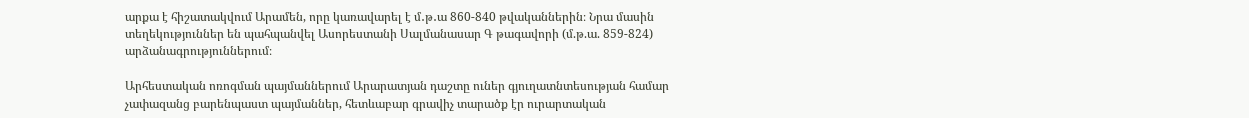արքա է հիշատակվում Արամեն, որը կառավարել է մ․թ․ա 860-840 թվականներին։ Նրա մասին տեղեկություններ են պահպանվել Ասորեստանի Սալմանասար Գ թագավորի (մ.թ.ա. 859-824) արձանագրություններում։

Արհեստական ոռոգման պայմաններում Արարատյան դաշտը ուներ գյուղատնտեսության համար չափազանց բարենպաստ պայմաններ, հետևաբար գրավիչ տարածք էր ուրարտական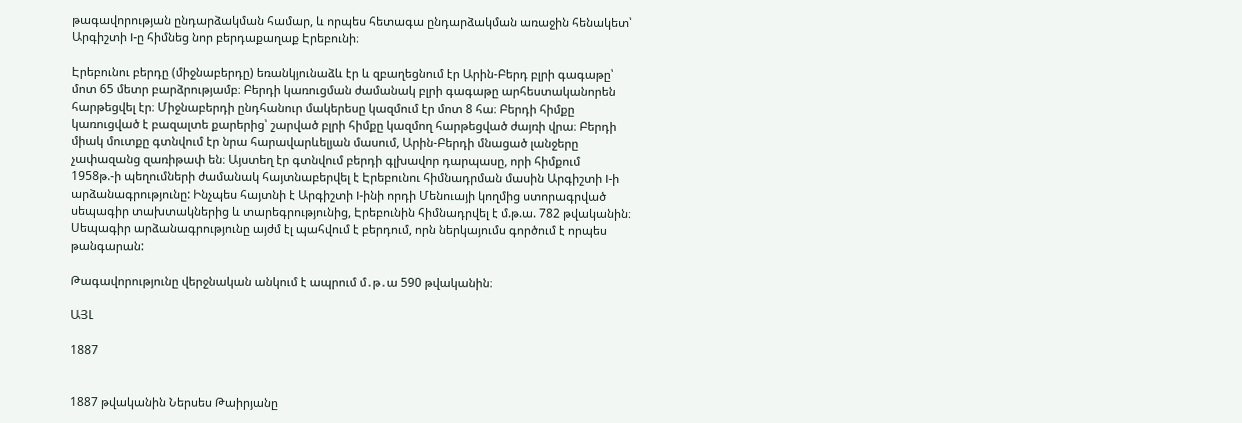թագավորության ընդարձակման համար, և որպես հետագա ընդարձակման առաջին հենակետ՝ Արգիշտի I-ը հիմնեց նոր բերդաքաղաք Էրեբունի։

Էրեբունու բերդը (միջնաբերդը) եռանկյունաձև էր և զբաղեցնում էր Արին-Բերդ բլրի գագաթը՝ մոտ 65 մետր բարձրությամբ։ Բերդի կառուցման ժամանակ բլրի գագաթը արհեստականորեն հարթեցվել էր։ Միջնաբերդի ընդհանուր մակերեսը կազմում էր մոտ 8 հա։ Բերդի հիմքը կառուցված է բազալտե քարերից՝ շարված բլրի հիմքը կազմող հարթեցված ժայռի վրա։ Բերդի միակ մուտքը գտնվում էր նրա հարավարևելյան մասում, Արին-Բերդի մնացած լանջերը չափազանց զառիթափ են։ Այստեղ էր գտնվում բերդի գլխավոր դարպասը, որի հիմքում 1958թ.-ի պեղումների ժամանակ հայտնաբերվել է Էրեբունու հիմնադրման մասին Արգիշտի I-ի արձանագրությունը: Ինչպես հայտնի է Արգիշտի I-ինի որդի Մենուայի կողմից ստորագրված սեպագիր տախտակներից և տարեգրությունից, Էրեբունին հիմնադրվել է մ.թ.ա. 782 թվականին։ Սեպագիր արձանագրությունը այժմ էլ պահվում է բերդում, որն ներկայումս գործում է որպես թանգարան:

Թագավորությունը վերջնական անկում է ապրում մ․թ․ա 590 թվականին։

ԱՅԼ

1887


1887 թվականին Ներսես Թաիրյանը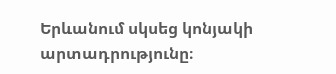Երևանում սկսեց կոնյակի արտադրությունը։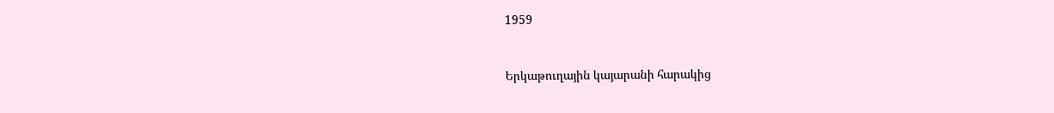1959


Երկաթուղային կայարանի հարակից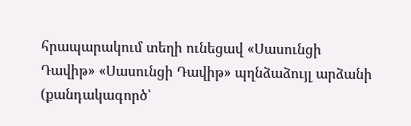հրապարակում տեղի ունեցավ «Սասունցի Դավիթ» «Սասունցի Դավիթ» պղնձաձույլ արձանի (քանդակագործ՝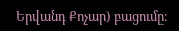Երվանդ Քոչար) բացումը։